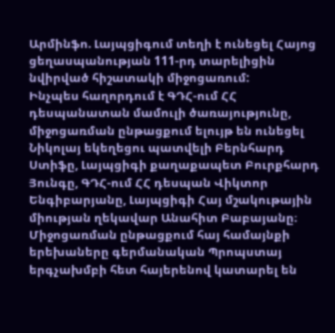Արմինֆո. Լայպցիգում տեղի է ունեցել Հայոց ցեղասպանության 111-րդ տարելիցին նվիրված հիշատակի միջոցառում:
Ինչպես հաղորդում է ԳԴՀ-ում ՀՀ դեսպանատան մամուլի ծառայությունը, միջոցառման ընթացքում ելույթ են ունեցել Նիկոլայ եկեղեցու պատվելի Բերնհարդ Ստիֆը, Լայպցիգի քաղաքապետ Բուրքհարդ Յունգը, ԳԴՀ-ում ՀՀ դեսպան Վիկտոր Ենգիբարյանը, Լայպցիգի Հայ մշակութային միության ղեկավար Անահիտ Բաբայանը։
Միջոցառման ընթացքում հայ համայնքի երեխաները գերմանական Պրոպստայ երգչախմբի հետ հայերենով կատարել են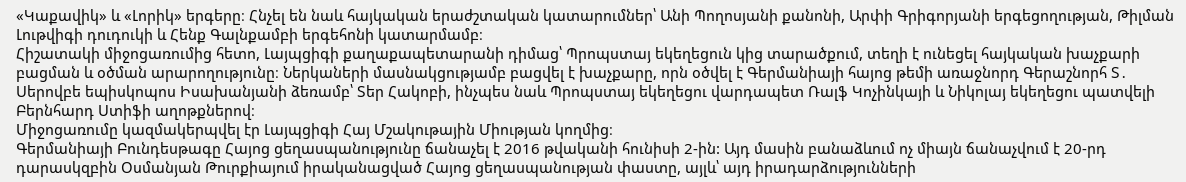«Կաքավիկ» և «Լորիկ» երգերը։ Հնչել են նաև հայկական երաժշտական կատարումներ՝ Անի Պողոսյանի քանոնի, Արփի Գրիգորյանի երգեցողության, Թիլման Լութվիգի դուդուկի և Հենք Գալնքամբի երգեհոնի կատարմամբ։
Հիշատակի միջոցառումից հետո, Լայպցիգի քաղաքապետարանի դիմաց՝ Պրոպստայ եկեղեցուն կից տարածքում, տեղի է ունեցել հայկական խաչքարի բացման և օծման արարողությունը։ Ներկաների մասնակցությամբ բացվել է խաչքարը, որն օծվել է Գերմանիայի հայոց թեմի առաջնորդ Գերաշնորհ Տ․ Սերովբե եպիսկոպոս Իսախանյանի ձեռամբ՝ Տեր Հակոբի, ինչպես նաև Պրոպստայ եկեղեցու վարդապետ Ռալֆ Կոչինկայի և Նիկոլայ եկեղեցու պատվելի Բերնհարդ Ստիֆի աղոթքներով։
Միջոցառումը կազմակերպվել էր Լայպցիգի Հայ Մշակութային Միության կողմից։
Գերմանիայի Բունդեսթագը Հայոց ցեղասպանությունը ճանաչել է 2016 թվականի հունիսի 2-ին: Այդ մասին բանաձևում ոչ միայն ճանաչվում է 20-րդ դարասկզբին Օսմանյան Թուրքիայում իրականացված Հայոց ցեղասպանության փաստը, այլև՝ այդ իրադարձությունների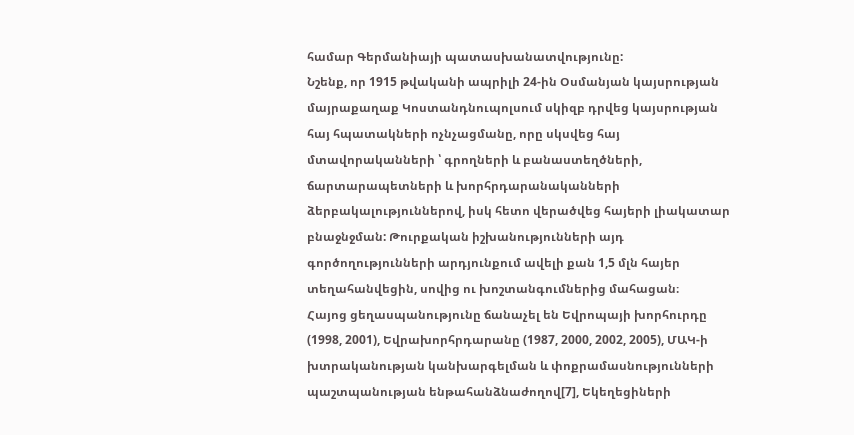համար Գերմանիայի պատասխանատվությունը:
Նշենք, որ 1915 թվականի ապրիլի 24-ին Օսմանյան կայսրության մայրաքաղաք Կոստանդնուպոլսում սկիզբ դրվեց կայսրության հայ հպատակների ոչնչացմանը, որը սկսվեց հայ մտավորականների ՝ գրողների և բանաստեղծների, ճարտարապետների և խորհրդարանականների ձերբակալություններով, իսկ հետո վերածվեց հայերի լիակատար բնաջնջման: Թուրքական իշխանությունների այդ գործողությունների արդյունքում ավելի քան 1,5 մլն հայեր տեղահանվեցին, սովից ու խոշտանգումներից մահացան։
Հայոց ցեղասպանությունը ճանաչել են Եվրոպայի խորհուրդը (1998, 2001), Եվրախորհրդարանը (1987, 2000, 2002, 2005), ՄԱԿ-ի խտրականության կանխարգելման և փոքրամասնությունների պաշտպանության ենթահանձնաժողով[7], Եկեղեցիների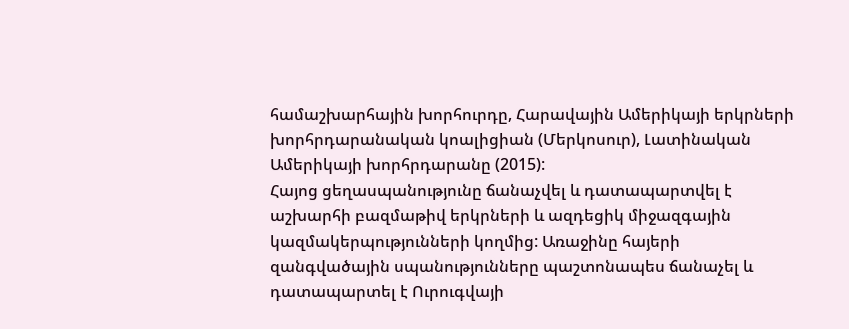համաշխարհային խորհուրդը, Հարավային Ամերիկայի երկրների խորհրդարանական կոալիցիան (Մերկոսուր), Լատինական Ամերիկայի խորհրդարանը (2015):
Հայոց ցեղասպանությունը ճանաչվել և դատապարտվել է աշխարհի բազմաթիվ երկրների և ազդեցիկ միջազգային կազմակերպությունների կողմից: Առաջինը հայերի զանգվածային սպանությունները պաշտոնապես ճանաչել և դատապարտել է Ուրուգվայի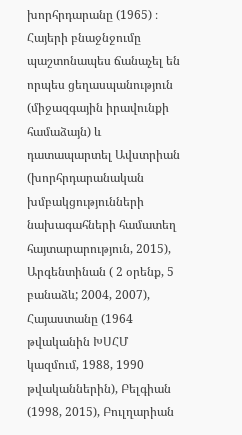խորհրդարանը (1965) ։ Հայերի բնաջնջումը պաշտոնապես ճանաչել են որպես ցեղասպանություն (միջազգային իրավունքի համաձայն) և դատապարտել Ավստրիան (խորհրդարանական խմբակցությունների նախագահների համատեղ հայտարարություն, 2015), Արգենտինան ( 2 օրենք, 5 բանաձև; 2004, 2007), Հայաստանը (1964 թվականին ԽՍՀՄ կազմում, 1988, 1990 թվականներին), Բելգիան (1998, 2015), Բուլղարիան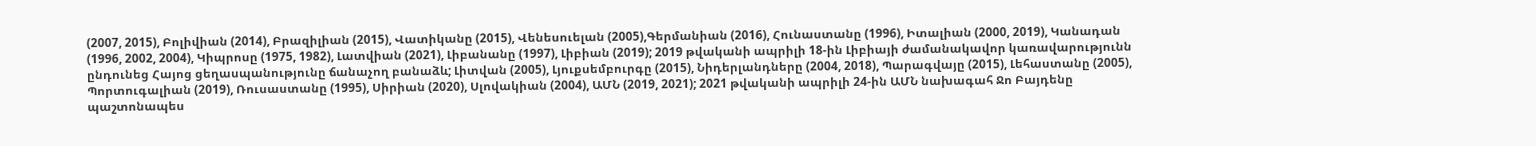(2007, 2015), Բոլիվիան (2014), Բրազիլիան (2015), Վատիկանը (2015), Վենեսուելան (2005),Գերմանիան (2016), Հունաստանը (1996), Իտալիան (2000, 2019), Կանադան (1996, 2002, 2004), Կիպրոսը (1975, 1982), Լատվիան (2021), Լիբանանը (1997), Լիբիան (2019); 2019 թվականի ապրիլի 18-ին Լիբիայի ժամանակավոր կառավարությունն ընդունեց Հայոց ցեղասպանությունը ճանաչող բանաձև; Լիտվան (2005), Լյուքսեմբուրգը (2015), Նիդերլանդները (2004, 2018), Պարագվայը (2015), Լեհաստանը (2005), Պորտուգալիան (2019), Ռուսաստանը (1995), Սիրիան (2020), Սլովակիան (2004), ԱՄՆ (2019, 2021); 2021 թվականի ապրիլի 24-ին ԱՄՆ նախագահ Ջո Բայդենը պաշտոնապես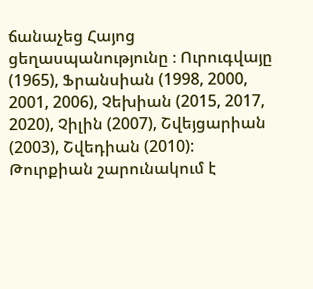ճանաչեց Հայոց ցեղասպանությունը ։ Ուրուգվայը (1965), Ֆրանսիան (1998, 2000, 2001, 2006), Չեխիան (2015, 2017, 2020), Չիլին (2007), Շվեյցարիան (2003), Շվեդիան (2010): Թուրքիան շարունակում է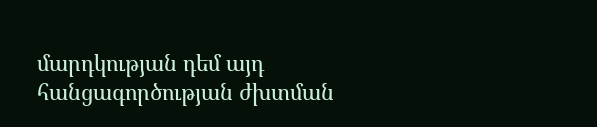մարդկության դեմ այդ հանցագործության ժխտման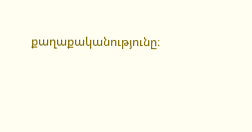քաղաքականությունը։